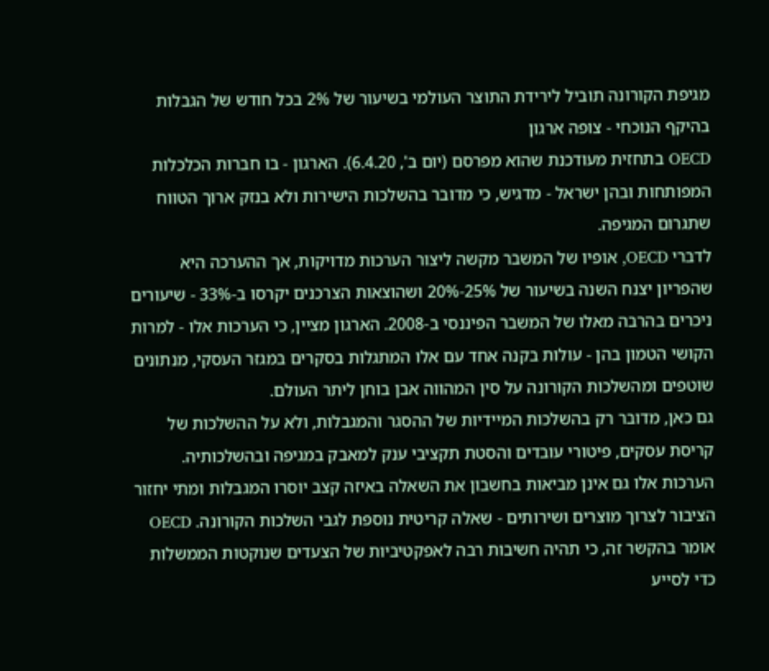מגיפת הקורונה תוביל לירידת התוצר העולמי בשיעור של 2% בכל חודש של הגבלות בהיקף הנוכחי - צופה ארגון
OECD בתחזית מעודכנת שהוא מפרסם (יום ב', 6.4.20). הארגון - בו חברות הכלכלות המפותחות ובהן ישראל - מדגיש, כי מדובר בהשלכות הישירות ולא בנזק ארוך הטווח שתגרום המגיפה.
לדברי OECD, אופיו של המשבר מקשה ליצור הערכות מדויקות, אך ההערכה היא שהפריון יצנח השנה בשיעור של 25%-20% ושהוצאות הצרכנים יקרסו ב-33% - שיעורים ניכרים בהרבה מאלו של המשבר הפיננסי ב-2008. הארגון מציין, כי הערכות אלו - למרות הקושי הטמון בהן - עולות בקנה אחד עם אלו המתגלות בסקרים במגזר העסקי, מנתונים שוטפים ומהשלכות הקורונה על סין המהווה אבן בוחן ליתר העולם.
גם כאן, מדובר רק בהשלכות המיידיות של ההסגר והמגבלות, ולא על ההשלכות של קריסת עסקים, פיטורי עובדים והסטת תקציבי ענק למאבק במגיפה ובהשלכותיה. הערכות אלו גם אינן מביאות בחשבון את השאלה באיזה קצב יוסרו המגבלות ומתי יחזור הציבור לצרוך מוצרים ושירותים - שאלה קריטית נוספת לגבי השלכות הקורונה. OECD אומר בהקשר זה, כי תהיה חשיבות רבה לאפקטיביות של הצעדים שנוקטות הממשלות כדי לסייע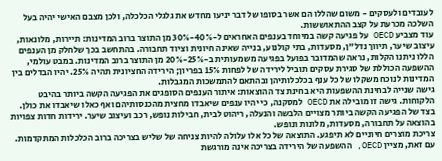לעובדים ולעסקים - משום שהללו הם אשר בסופו של דבר יניעו מחדש את גלגלי הכלכלה, ולכן מצבם האישי יהיה בעל השלכה מכרעת על קצב ההתאוששות.
עוד מצביע OECD על פגיעה קשה במיוחד בענפים האחראים ל-40%-30% מן התוצר ברוב המדינות: תיירות, מלונאות, עיצוב שיער, תיווך נדל"ן, מסעדות, בתי קולנוע, בנייה שאינה חיונית וציוד תחבורה. בהתחשב בכך שלחלק מן הענפים הללו ניתנו הקלות, נראה שהמדובר בפועל בפגיעה משמעותית ב-25%-20% מן התוצר ברוב המדינות. במבט עולמי, ההשפעה הכוללת של סגירת עסקים תוביל לירידה של לפחות 15% בפריון; הירידה החציונית תהיה 25%. יהיו הבדלים בין המדינות לנוכח משקלו של כל ענף בכלכלותיהן ובהתאם להתמשכות המגבלות.
גישה שנייה לבחינת ההשפעות היא בחינת צד ההוצאות: איתור הענפים הסופגים את הפגיעה הקשה ביותר בהיבט הלקוחות. גישה זו מובילה את OECD למסקנה, כי יהיו ענפים שיאבדו מחצית מהכנסותיהם ואף כאלו שיאבדו את כולן. בצד של הפגיעה הקשה ביותר מצויים הלבשה והנעלה, ריהוט לבית, חבילות נופש, רכב ועיצוב שיער. ירידות חדות צפויות בהוצאה על תחבורה, מסעדות, מלונות ונופש.
צריכת מוצרים חיוניים לא תיפגע. התוצאה של כל אלו עלולה להיות צניחה של שליש בצריכה ברוב הכלכלות המתקדמות. עם זאת, מציין OECD, ההשפעה של הירידה בצריכה אינה מורגשת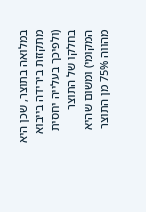במלואה בתוצר, שכן היא מתקזזת בירידה בייבוא (ולפיכך בעלייה יחסית בחלקו של התוצר המקומי) ומשום שהיא מהווה 75% מן התוצר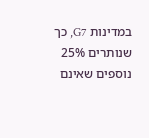במדינות G7, כך שנותרים 25% נוספים שאינם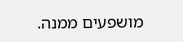מושפעים ממנה.